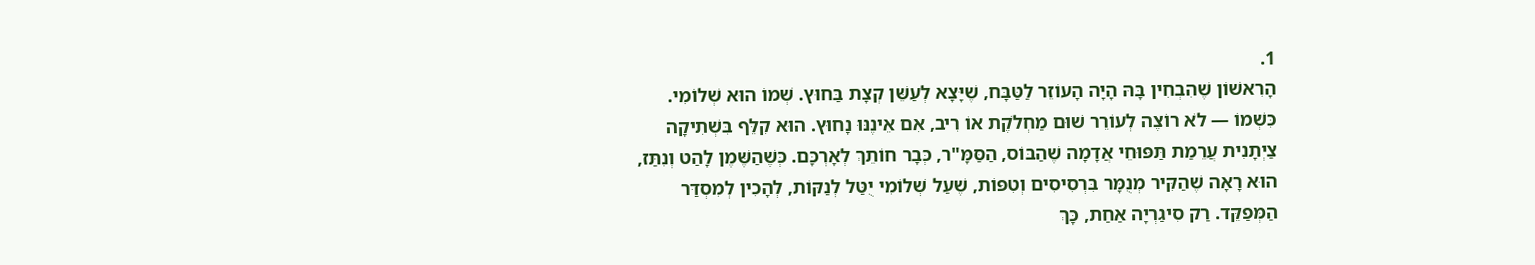1.
הָרִאשׁוֹן שֶׁהִבְחִין בָּהּ הָיָה הָעוֹזֵר לַטַּבָּח, שֶׁיָּצָא לְעַשֵּׁן קְצָת בַּחוּץ. שְׁמוֹ הוּא שְׁלוֹמִי. כִּשְׁמוֹ — לֹא רוֹצֶה לְעוֹרֵר שׁוּם מַחְלֹקֶת אוֹ רִיב, אִם אֵינֶנּוּ נָחוּץ. הוּא קִלֵּף בִּשְׁתִיקָה צַיְתָנִית עֲרֵמַת תַּפּוּחֵי אֲדָמָה שֶׁהַבּוֹס, הַסַּמָּ"ר, כְּבָר חוֹתֵךְ לְאָרְכָּם. כְּשֶׁהַשֶּׁמֶן לָהַט וְנִתַּז, הוּא רָאָה שֶׁהַקִּיר מְנֻמָּר בִּרְסִיסִים וְטִפּוֹת, שֶׁעַל שְׁלוֹמִי יֻטַּל לְנַקּוֹת, לְהָכִין לְמִסְדַּר הַמְּפַקֵּד. רַק סִיגַרְיָה אַחַת, כָּךְ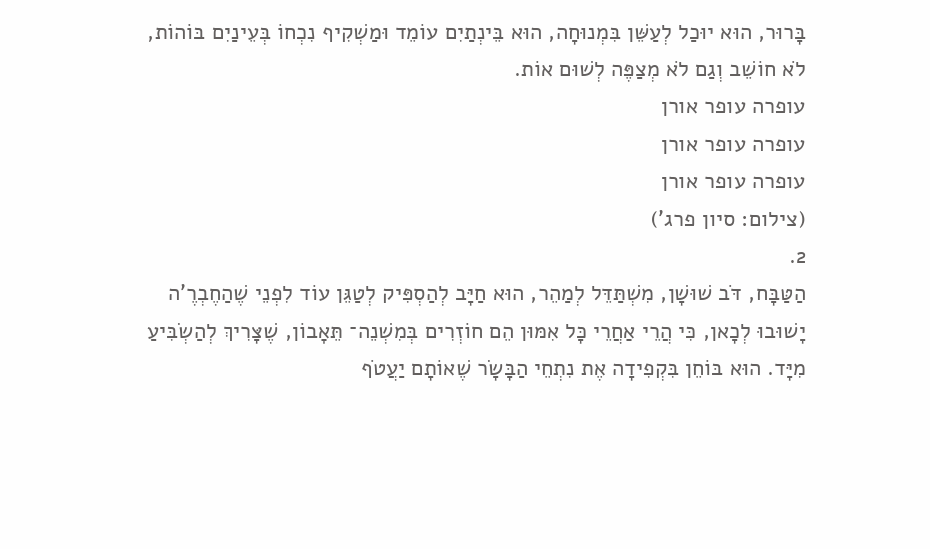בָּרוּר, הוּא יוּכַל לְעַשֵּׁן בִּמְנוּחָה, הוּא בֵּינְתַיִם עוֹמֵד וּמַשְׁקִיף נִכְחוֹ בְּעֵינַיִם בּוֹהוֹת, לֹא חוֹשֵׁב וְגַם לֹא מְצַפֶּה לְשׁוּם אוֹת.
עופרה עופר אורן
עופרה עופר אורן
עופרה עופר אורן
(צילום: סיון פרג')
2.
הַטַּבָּח, דֹּב שׁוּשָׁן, מִשְׁתַּדֵּל לְמַהֵר, הוּא חַיָּב לְהַסְפִּיק לְטַגֵּן עוֹד לִפְנֵי שֶׁהַחֶבְרֶ'ה יָשׁוּבוּ לְכָאן, כִּי הֲרֵי אַחֲרֵי כָּל אִמּוּן הֵם חוֹזְרִים בְּמִשְׁנֵה־ תֵּאָבוֹן, שֶׁצָּרִיךְ לְהַשְׂבִּיעַ מִיָּד. הוּא בּוֹחֵן בִּקְפִידָה אֶת נִתְחֵי הַבָּשָׂר שֶׁאוֹתָם יַעֲטֹף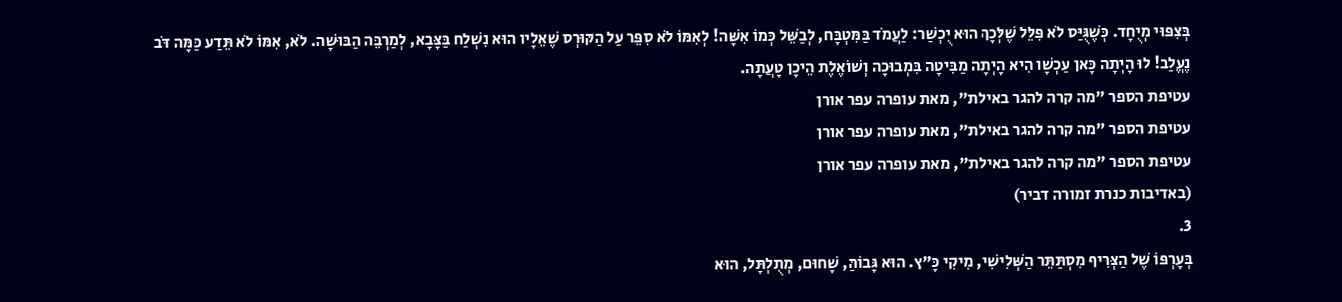בְּצִפּוּי מְיֻחָד. כְּשֶׁגֻּיַּס לֹא פִּלֵּל שֶׁלְּכָךְ הוּא יֻכְשַׁר: לַעֲמֹד בַּמִּטְבָּח, לְבַשֵּׁל כְּמוֹ אִשָּׁה! לְאִמּוֹ לֹא סִפֵּר עַל הַקּוּרְס שֶׁאֵלָיו הוּא נִשְׁלַח בַּצָּבָא, לְמַרְבֵּה הַבּוּשָׁה. לֹא, אִמּוֹ לֹא תֵּדַע כַּמָּה דֹּב נֶעֱלַב! לוּ הָיְתָה כָּאן עַכְשָׁו הִיא הָיְתָה מַבִּיטָה בִּמְבוּכָה וְשׁוֹאֶלֶת הֵיכָן טָעֲתָה.
עטיפת הספר "מה קרה להגר באילת", מאת עופרה עפר אורן
עטיפת הספר "מה קרה להגר באילת", מאת עופרה עפר אורן
עטיפת הספר "מה קרה להגר באילת", מאת עופרה עפר אורן
(באדיבות כנרת זמורה דביר)
3.
בְּעָרְפּוֹ שֶׁל הַצְּרִיף מִסְתַּתֵּר הַשְּׁלִישִׁי, מִיקִי כָּ"ץ. הוּא גָּבוֹהַּ, שָׁחוּם, מְתֻלְתָּל, הוּא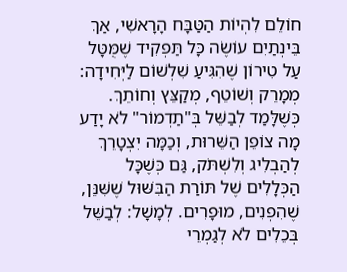חוֹלֵם לִהְיוֹת הַטַּבָּח הָרָאשִׁי, אַךְ בֵּינְתַיִם עוֹשֶׂה כָּל תַּפְקִיד שֶׁמֻּטָּל עַל טִירוֹן שֶׁהִגִּיעַ שִׁלְשׁוֹם לַיְּחִידָה: מְמָרֵק וְשׁוֹטֵף, מְקַצֵּץ וְחוֹתֵךְ. כְּשֶׁלָּמַד לְבַשֵּׁל בְּ"תַדְמוֹר" לֹא יָדַע מָה צוֹפֵן הַשֵּׁרוּת, וְכַמָּה יִצְטָרֵךְ לְהַבְלִיג וְלִשְׁתֹּק, גַּם כְּשֶׁכָּל הַכְּלָלִים שֶׁל תּוֹרַת הַבִּשּׁוּל שֶׁשִּׁנֵּן, שֶׁהִפְנִים, מוּפָרִים. לְמָשָׁל: לְבַשֵּׁל בְּכֵלִים לֹא לְגַמְרֵי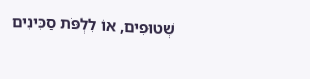שְׁטוּפִים, אוֹ לִלְפֹּת סַכִּינִים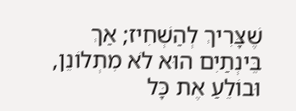שֶׁצָּרִיךְ לְהַשְׁחִיז; אַךְ בֵּינְתַיִם הוּא לֹא מִתְלוֹנֵן, וּבוֹלֵעַ אֶת כָּל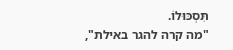תִּסְכּוּלוֹ.
"מה קרה להגר באילת",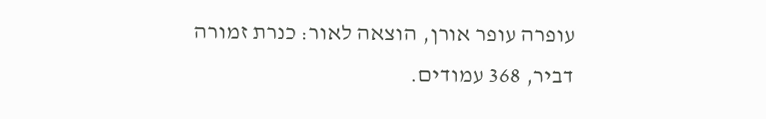עופרה עופר אורן, הוצאה לאור: כנרת זמורה דביר, 368 עמודים.